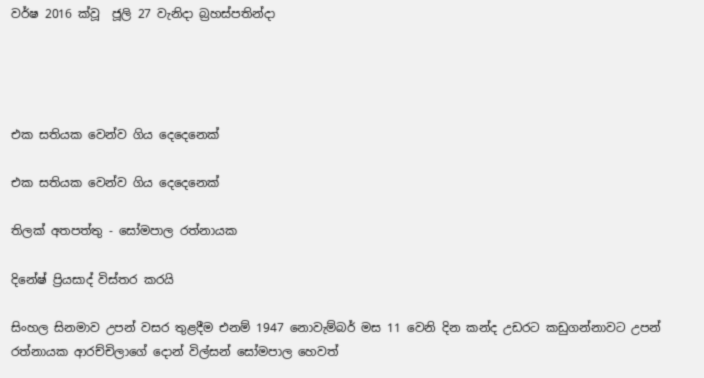වර්ෂ 2016 ක්වූ  ජූලි 27 වැනිදා බ්‍රහස්පතින්දා




එක සතියක වෙන්ව ගිය දෙදෙනෙක්

එක සතියක වෙන්ව ගිය දෙදෙනෙක්

තිලක් අතපත්තු - සෝමපාල රත්නායක

දිනේෂ් ප්‍රියසාද් විස්තර කරයි

සිංහල සිනමාව උපන් වසර තුළදීම එනම් 1947 නොවැම්බර් මස 11 වෙනි දින කන්ද උඩරට කඩුගන්නාවට උපන් රත්නායක ආරච්චිලාගේ දොන් විල්සන් සෝමපාල හෙවත්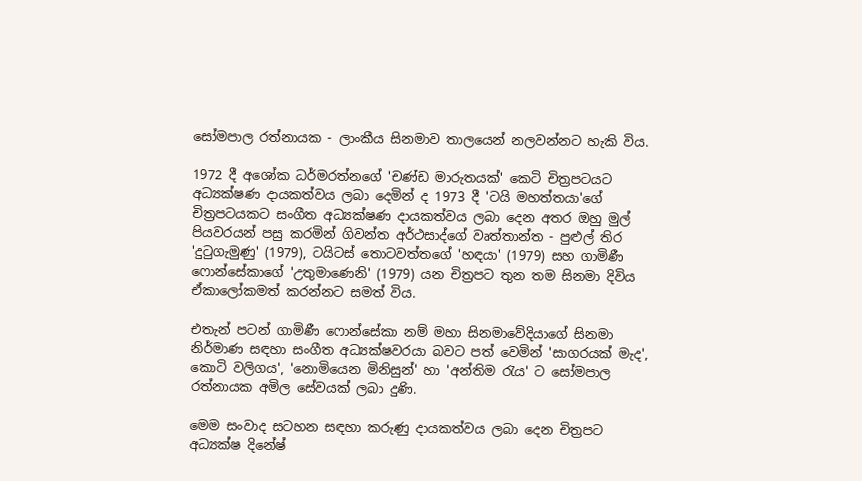සෝමපාල රත්නායක - ලාංකීය සිනමාව තාලයෙන් නලවන්නට හැකි විය.

1972 දී අශෝක ධර්මරත්නගේ 'චණ්ඩ මාරුතයක්' කෙටි චිත්‍රපටයට අධ්‍යක්ෂණ දායකත්වය ලබා දෙමින් ද 1973 දී 'ටයි මහත්තයා'ගේ චිත්‍රපටයකට සංගීත අධ්‍යක්ෂණ දායකත්වය ලබා දෙන අතර ඔහු මුල් පියවරයන් පසු කරමින් ගිවන්ත අර්ථසාද්ගේ වෘත්තාන්ත - පුළුල් තිර 'දුටුගැමුණු' (1979), ටයිටස් තොටවත්තගේ 'හඳයා' (1979) සහ ගාමිණී ෆොන්සේකාගේ 'උතුමාණෙනි' (1979) යන චිත්‍රපට තුන තම සිනමා දිවිය ඒකාලෝකමත් කරන්නට සමත් විය.

එතැන් පටන් ගාමිණී ෆොන්සේකා නම් මහා සිනමාවේදියාගේ සිනමා නිර්මාණ සඳහා සංගීත අධ්‍යක්ෂවරයා බවට පත් වෙමින් 'සාගරයක් මැද', කොටි වලිගය', 'නොමියෙන මිනිසුන්' හා 'අන්තිම රැය' ට සෝමපාල රත්නායක අමිල සේවයක් ලබා දුණි.

මෙම සංවාද සටහන සඳහා කරුණු දායකත්වය ලබා දෙන චිත්‍රපට අධ්‍යක්ෂ දිනේෂ්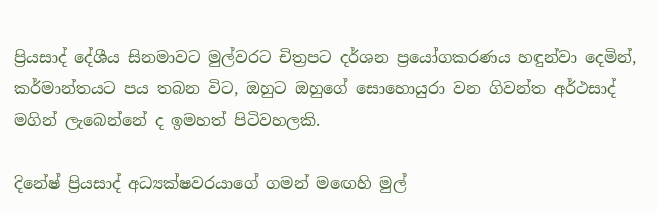ප්‍රියසාද් දේශීය සිනමාවට මුල්වරට චිත්‍රපට දර්ශන ප්‍රයෝගකරණය හඳුන්වා දෙමින්, කර්මාන්තයට පය තබන විට, ඔහුට ඔහුගේ සොහොයුරා වන ගිවන්ත අර්ථසාද් මගින් ලැබෙන්නේ ද ඉමහත් පිටිවහලකි.

දිනේෂ් ප්‍රියසාද් අධ්‍යක්ෂවරයාගේ ගමන් මඟෙහි මුල්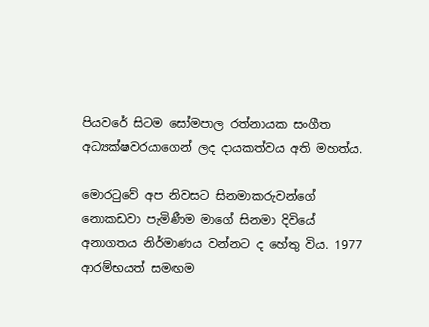පියවරේ සිටම සෝමපාල රත්නායක සංගීත අධ්‍යක්ෂවරයාගෙන් ලද දායකත්වය අති මහත්ය.

මොරටුවේ අප නිවසට සිනමාකරුවන්ගේ නොකඩවා පැමිණීම මාගේ සිනමා දිවියේ අනාගතය නිර්මාණය වන්නට ද හේතු විය. 1977 ආරම්භයත් සමඟම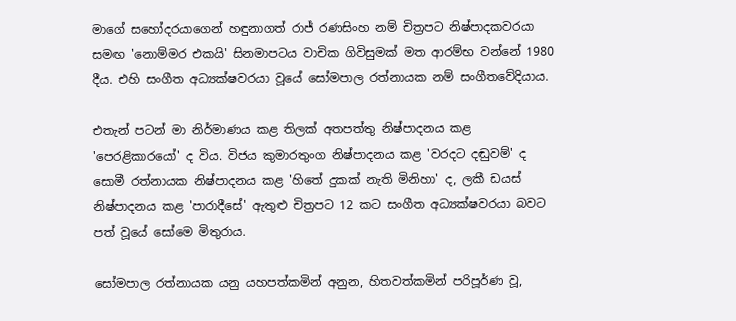මාගේ සහෝදරයාගෙන් හඳුනාගත් රාජ් රණසිංහ නම් චිත්‍රපට නිෂ්පාදකවරයා සමඟ 'නොම්මර එකයි' සිනමාපටය වාචික ගිවිසුමක් මත ආරම්භ වන්නේ 1980 දීය. එහි සංගීත අධ්‍යක්ෂවරයා වූයේ සෝමපාල රත්නායක නම් සංගීතවේදියාය.

එතැන් පටන් මා නිර්මාණය කළ තිලක් අතපත්තු නිෂ්පාදනය කළ 'පෙරළිකාරයෝ' ද විය. විජය කුමාරතුංග නිෂ්පාදනය කළ 'වරදට දඬුවම්' ද සොමී රත්නායක නිෂ්පාදනය කළ 'හිතේ දුකක් නැති මිනිහා' ද, ලකී ඩයස් නිෂ්පාදනය කළ 'පාරාදීසේ' ඇතුළු චිත්‍රපට 12 කට සංගීත අධ්‍යක්ෂවරයා බවට පත් වූයේ සෝමෙ මිතුරාය.

සෝමපාල රත්නායක යනු යහපත්කමින් අනුන, හිතවත්කමින් පරිපූර්ණ වූ,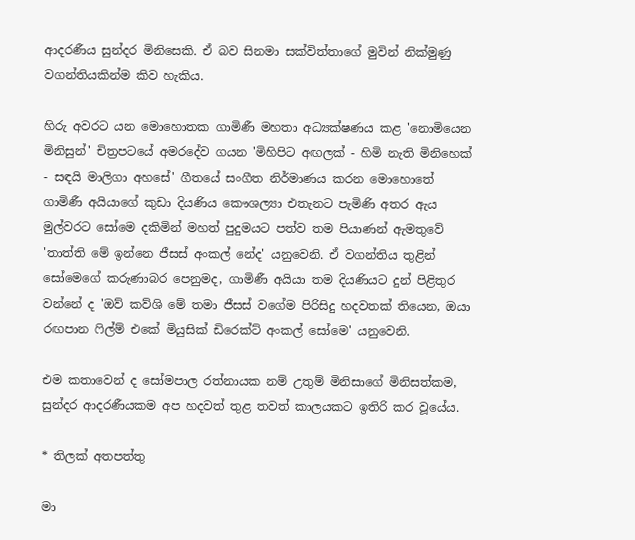ආදරණීය සුන්දර මිනිසෙකි. ඒ බව සිනමා සක්විත්තාගේ මුවින් නික්මුණු වගන්තියකින්ම කිව හැකිය.

හිරු අවරට යන මොහොතක ගාමිණී මහතා අධ්‍යක්ෂණය කළ 'නොමියෙන මිනිසුන්' චිත්‍රපටයේ අමරදේව ගයන 'මිහිපිට අඟලක් - හිමි නැති මිනිහෙක් - සඳයි මාලිගා අහසේ' ගීතයේ සංගීත නිර්මාණය කරන මොහොතේ ගාමිණී අයියාගේ කුඩා දියණිය කෞශල්‍යා එතැනට පැමිණි අතර ඇය මුල්වරට සෝමෙ දකිමින් මහත් පුදුමයට පත්ව තම පියාණන් ඇමතුවේ 'තාත්ති මේ ඉන්නෙ ජීසස් අංකල් නේද' යනුවෙනි. ඒ වගන්තිය තුළින් සෝමෙගේ කරුණාබර පෙනුමද, ගාමිණී අයියා තම දියණියට දුන් පිළිතුර වන්නේ ද 'ඔව් කව්ශි මේ තමා ජීසස් වගේම පිරිසිදු හදවතක් තියෙන, ඔයා රඟපාන ෆිල්ම් එකේ මියුසික් ඩිරෙක්ට් අංකල් සෝමෙ' යනුවෙනි.

එම කතාවෙන් ද සෝමපාල රත්නායක නම් උතුම් මිනිසාගේ මිනිසත්කම, සුන්දර ආදරණීයකම අප හදවත් තුළ තවත් කාලයකට ඉතිරි කර වූයේය.

* තිලක් අතපත්තු

මා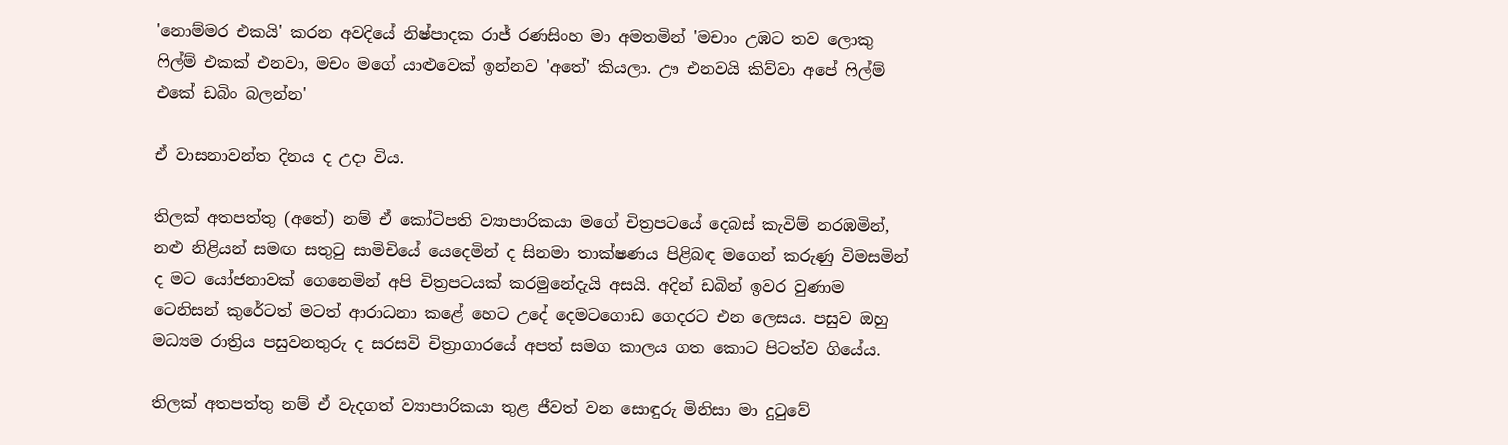'නොම්මර එකයි' කරන අවදියේ නිෂ්පාදක රාජ් රණසිංහ මා අමතමින් 'මචාං උඹට තව ලොකු ෆිල්ම් එකක් එනවා, මචං මගේ යාළුවෙක් ඉන්නව 'අතේ' කියලා. ඌ එනවයි කිව්වා අපේ ෆිල්ම් එකේ ඩබිං බලන්න'

ඒ වාසනාවන්ත දිනය ද උදා විය.

තිලක් අතපත්තු (අතේ) නම් ඒ කෝටිපති ව්‍යාපාරිකයා මගේ චිත්‍රපටයේ දෙබස් කැවිම් නරඹමින්, නළු නිළියන් සමඟ සතුටු සාමිචියේ යෙදෙමින් ද සිනමා තාක්ෂණය පිළිබඳ මගෙන් කරුණු විමසමින් ද මට යෝජනාවක් ගෙනෙමින් අපි චිත්‍රපටයක් කරමුනේදැයි අසයි. අදින් ඩබින් ඉවර වුණාම ටෙනිසන් කුරේටත් මටත් ආරාධනා කළේ හෙට උදේ දෙමටගොඩ ගෙදරට එන ලෙසය. පසුව ඔහු මධ්‍යම රාත්‍රිය පසුවනතුරු ද සරසවි චිත්‍රාගාරයේ අපත් සමග කාලය ගත කොට පිටත්ව ගියේය.

තිලක් අතපත්තු නම් ඒ වැදගත් ව්‍යාපාරිකයා තුළ ජීවත් වන සොඳුරු මිනිසා මා දුටුවේ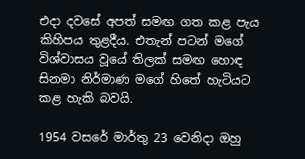එදා දවසේ අපත් සමඟ ගත කළ පැය කිහිපය තුළදීය. එතැන් පටන් මගේ විශ්වාසය වූයේ තිලක් සමඟ හොඳ සිනමා නිර්මාණ මගේ හිතේ හැටියට කළ හැකි බවයි.

1954 වසරේ මාර්තු 23 වෙනිදා ඔහු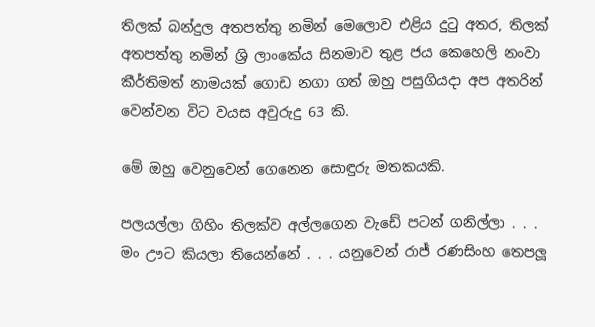තිලක් බන්දුල අතපත්තු නමින් මෙලොව එළිය දුටු අතර, තිලක් අතපත්තු නමින් ශ්‍රි ලාංකේය සිනමාව තුළ ජය කෙහෙලි නංවා කීර්තිමත් නාමයක් ගොඩ නගා ගත් ඔහු පසුගියදා අප අතරින් වෙන්වන විට වයස අවුරුදු 63 කි.

මේ ඔහු වෙනුවෙන් ගෙනෙන සොඳුරු මතකයකි.

පලයල්ලා ගිහිං තිලක්ව අල්ලගෙන වැඩේ පටන් ගනිල්ලා . . . මං ඌට කියලා තියෙන්නේ . . . යනුවෙන් රාජ් රණසිංහ තෙපලූ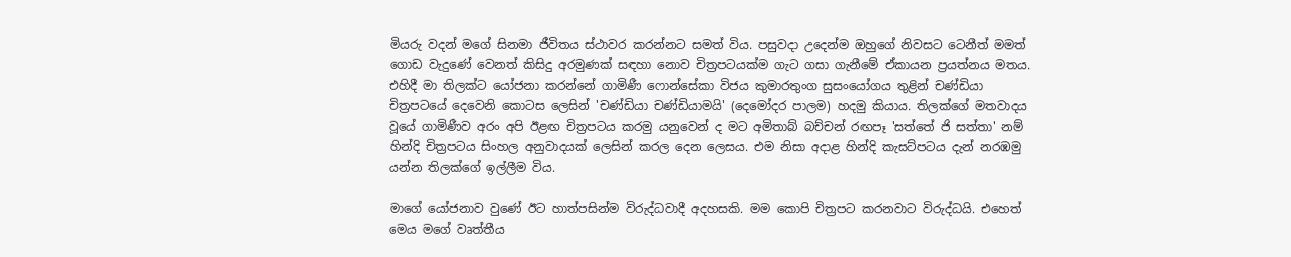මියරු වදන් මගේ සිනමා ජීවිතය ස්ථාවර කරන්නට සමත් විය. පසුවදා උදෙන්ම ඔහුගේ නිවසට ටෙනීත් මමත් ගොඩ වැදුණේ වෙනත් කිසිදු අරමුණක් සඳහා නොව චිත්‍රපටයක්ම ගැට ගසා ගැනීමේ ඒකායන ප්‍රයත්නය මතය. එහිදී මා තිලක්ට යෝජනා කරන්නේ ගාමිණී ෆොන්සේකා විජය කුමාරතුංග සුසංයෝගය තුළින් චණ්ඩියා චිත්‍රපටයේ දෙවෙනි කොටස ලෙසින් 'චණ්ඩියා චණ්ඩියාමයි' (දෙමෝදර පාලම) හදමු කියාය. තිලක්ගේ මතවාදය වූයේ ගාමිණීව අරං අපි ඊළඟ චිත්‍රපටය කරමු යනුවෙන් ද මට අමිතාබ් බච්චන් රඟපෑ 'සත්තේ ජි සත්තා' නම් හින්දි චිත්‍රපටය සිංහල අනුවාදයක් ලෙසින් කරල දෙන ලෙසය. එම නිසා අදාළ හින්දි කැසට්පටය දැන් නරඹමු යන්න තිලක්ගේ ඉල්ලීම විය.

මාගේ යෝජනාව වුණේ ඊට හාත්පසින්ම විරුද්ධවාදී අදහසකි. මම කොපි චිත්‍රපට කරනවාට විරුද්ධයි. එහෙත් මෙය මගේ වෘත්තීය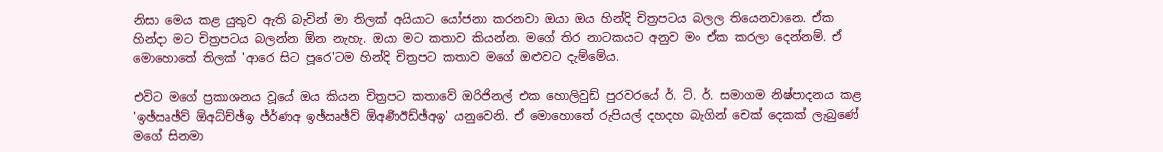නිසා මෙය කළ යුතුව ඇති බැවින් මා තිලක් අයියාට යෝජනා කරනවා ඔයා ඔය හින්දි චිත්‍රපටය බලල තියෙනවානෙ. ඒක හින්දා මට චිත්‍රපටය බලන්න ඕන නැහැ. ඔයා මට කතාව කියන්න. මගේ තිර නාටකයට අනුව මං ඒක කරලා දෙන්නම්. ඒ මොහොතේ තිලක් 'ආරෙ සිට පූරෙ'ටම හින්දි චිත්‍රපට කතාව මගේ ඔළුවට දැම්මේය.

එවිට මගේ ප්‍රකාශනය වූයේ ඔය කියන චිත්‍රපට කතාවේ ඔරිජිනල් එක හොලිවුඩ් පුරවරයේ ර්. ට්. ර්. සමාගම නිෂ්පාදනය කළ 'ඉඡ්ඍඡ්ව් ඕඅධ්ච්ඡ්ඉ ජ්ර්‍ණඅ ඉඡ්ඍඡ්ව් ඕඅර්‍ණඊඩ්ඡ්අඉ' යනුවෙනි. ඒ මොහොතේ රුපියල් දහදහ බැගින් චෙක් දෙකක් ලැබුණේ මගේ සිනමා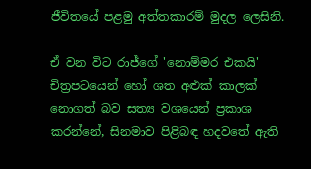ජීවිතයේ පළමු අත්තකාරම් මුදල ලෙසිනි.

ඒ වන විට රාජ්ගේ 'නොම්මර එකයි' චිත්‍රපටයෙන් හෝ ශත අළුක් කාලක් නොගත් බව සත්‍ය වශයෙන් ප්‍රකාශ කරන්නේ, සිනමාව පිළිබඳ හදවතේ ඇති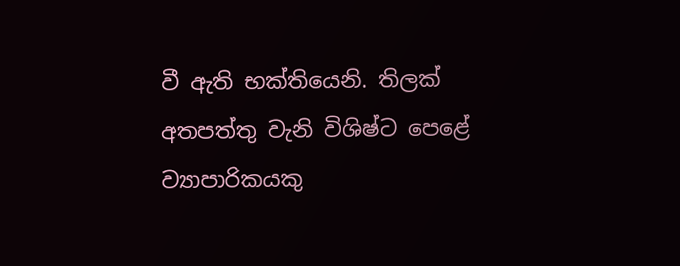වී ඇති භක්තියෙනි. තිලක් අතපත්තු වැනි විශිෂ්ට පෙළේ ව්‍යාපාරිකයකු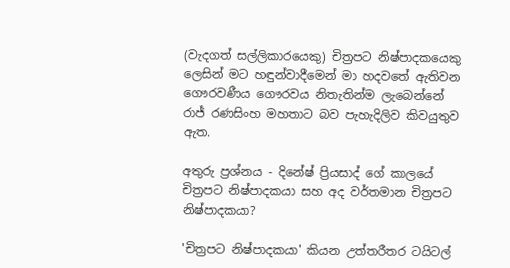(වැදගත් සල්ලිකාරයෙකු) චිත්‍රපට නිෂ්පාදකයෙකු ලෙසින් මට හඳුන්වාදීමෙන් මා හදවතේ ඇතිවන ගෞරවණීය ගෞරවය නිතැතින්ම ලැබෙන්නේ රාජ් රණසිංහ මහතාට බව පැහැදිලිව කිවයුතුව ඇත.

අතුරු ප්‍රශ්නය - දිනේෂ් ප්‍රියසාද් ගේ කාලයේ චිත්‍රපට නිෂ්පාදකයා සහ අද වර්තමාන චිත්‍රපට නිෂ්පාදකයා?

'චිත්‍රපට නිෂ්පාදකයා' කියන උත්තරීතර ටයිටල්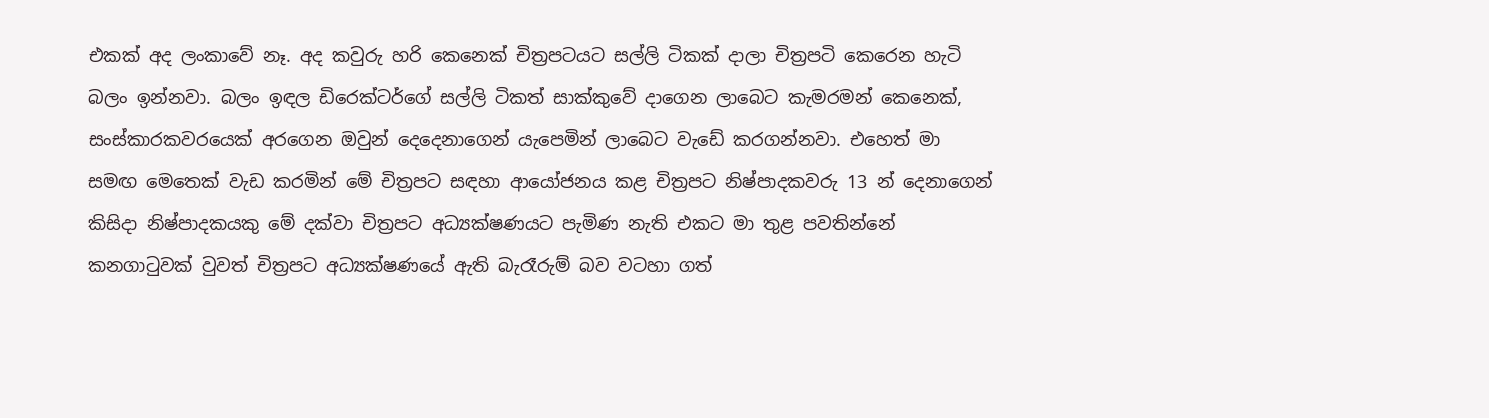එකක් අද ලංකාවේ නෑ. අද කවුරු හරි කෙනෙක් චිත්‍රපටයට සල්ලි ටිකක් දාලා චිත්‍රපටි කෙරෙන හැටි බලං ඉන්නවා. බලං ඉඳල ඩිරෙක්ටර්ගේ සල්ලි ටිකත් සාක්කුවේ දාගෙන ලාබෙට කැමරමන් කෙනෙක්, සංස්කාරකවරයෙක් අරගෙන ඔවුන් දෙදෙනාගෙන් යැපෙමින් ලාබෙට වැඩේ කරගන්නවා. එහෙත් මා සමඟ මෙතෙක් වැඩ කරමින් මේ චිත්‍රපට සඳහා ආයෝජනය කළ චිත්‍රපට නිෂ්පාදකවරු 13 න් දෙනාගෙන් කිසිදා නිෂ්පාදකයකු මේ දක්වා චිත්‍රපට අධ්‍යක්ෂණයට පැමිණ නැති එකට මා තුළ පවතින්නේ කනගාටුවක් වුවත් චිත්‍රපට අධ්‍යක්ෂණයේ ඇති බැරෑරුම් බව වටහා ගත්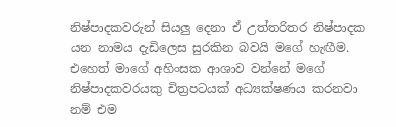නිෂ්පාදකවරුන් සියලු දෙනා ඒ උත්තරිතර නිෂ්පාදක යන නාමය දැඩිලෙස සුරකින බවයි මගේ හැඟීම. එහෙත් මාගේ අහිංසක ආශාව වන්නේ මගේ නිෂ්පාදකවරයකු චිත්‍රපටයක් අධ්‍යක්ෂණය කරනවා නම් එම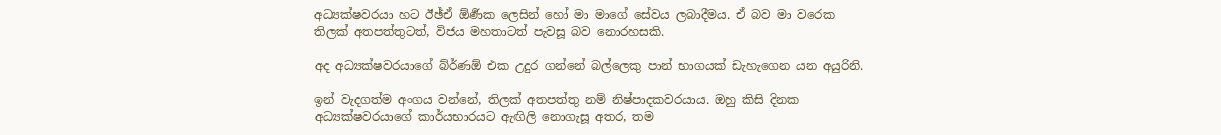අධ්‍යක්ෂවරයා හට ඊඡ්ඒ ඕර්‍ණක ලෙසින් හෝ මා මාගේ සේවය ලබාදීමය. ඒ බව මා වරෙක තිලක් අතපත්තුටත්, විජය මහතාටත් පැවසූ බව නොරහසකි.

අද අධ්‍යක්ෂවරයාගේ බ්ර්‍ණඕ එක උදුර ගන්නේ බල්ලෙකු පාන් භාගයක් ඩැහැගෙන යන අයුරිනි.

ඉන් වැදගත්ම අංගය වන්නේ, තිලක් අතපත්තු නම් නිෂ්පාදකවරයාය. ඔහු කිසි දිනක අධ්‍යක්ෂවරයාගේ කාර්යභාරයට ඇඟිලි නොගැසූ අතර, තම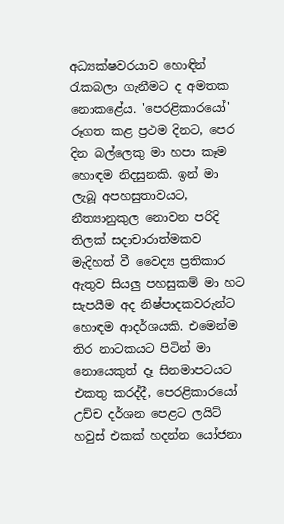අධ්‍යක්ෂවරයාව හොඳින් රැකබලා ගැනීමට ද අමතක නොකළේය. 'පෙරළිකාරයෝ' රූගත කළ ප්‍රථම දිනට, පෙර දින බල්ලෙකු මා හපා කෑම හොඳම නිදසුනකි. ඉන් මා ලැබූ අපහසුතාවයට, නීත්‍යානුකුල නොවන පරිදි තිලක් සදාචාරාත්මකව මැදිහත් වී වෛද්‍ය ප්‍රතිකාර ඇතුව සියලු පහසුකම් මා හට සැපයීම අද නිෂ්පාදකවරුන්ට හොඳම ආදර්ශයකි. එමෙන්ම තිර නාටකයට පිටින් මා නොයෙකුත් දෑ සිනමාපටයට එකතු කරද්දී, පෙරළිකාරයෝ උච්ච දර්ශන පෙළට ලයිට් හවුස් එකක් හදන්න යෝජනා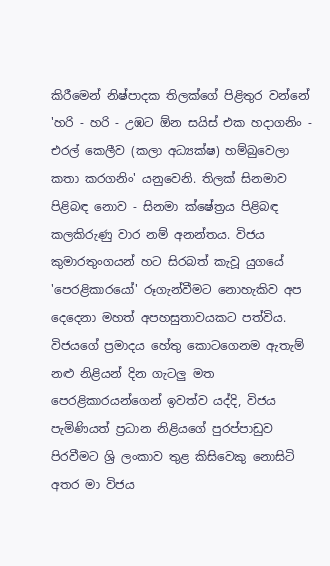කිරීමෙන් නිෂ්පාදක තිලක්ගේ පිළිතුර වන්නේ 'හරි - හරි - උඹට ඕන සයිස් එක හදාගනිං - එරල් කෙලීව (කලා අධ්‍යක්ෂ) හම්බුවෙලා කතා කරගනිං' යනුවෙනි. තිලක් සිනමාව පිළිබඳ නොව - සිනමා ක්ෂේත්‍රය පිළිබඳ කලකිරුණු වාර නම් අනන්තය. විජය කුමාරතුංගයන් හට සිරබත් කැවූ යුගයේ 'පෙරළිකාරයෝ' රූගැන්වීමට නොහැකිව අප දෙදෙනා මහත් අපහසුතාවයකට පත්විය. විජයගේ ප්‍රමාදය හේතු කොටගෙනම ඇතැම් නළු නිළියන් දින ගැටලු මත පෙරළිකාරයන්ගෙන් ඉවත්ව යද්දි, විජය පැමිණියත් ප්‍රධාන නිළියගේ පුරප්පාඩුව පිරවීමට ශ්‍රි ලංකාව තුළ කිසිවෙකු නොසිටි අතර මා විජය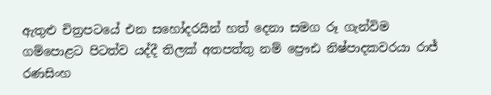ඇතුළු චිත්‍රපටයේ එන සහෝදරයින් හත් දෙනා සමග රූ ගැන්විම ගම්පොළට පිටත්ව යද්දී තිලක් අතපත්තු නම් ප්‍රෞඪ නිෂ්පාදකවරයා රාජ් රණසිංහ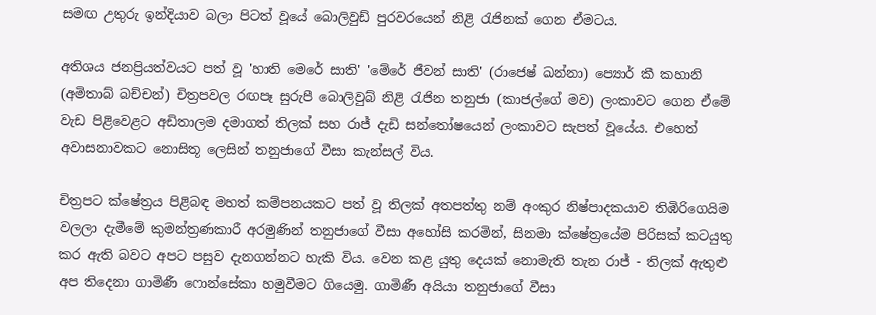සමඟ උතුරු ඉන්දියාව බලා පිටත් වූයේ බොලිවුඩ් පුරවරයෙන් නිළි රැජිනක් ගෙන ඒමටය.

අතිශය ජනප්‍රියත්වයට පත් වූ 'හාති මෙරේ සාති' 'මේරේ ජීවන් සාති' (රාජෙෂ් ඛන්නා) ප්‍යොර් කී කහානි (අමිතාබ් බච්චන්) චිත්‍රපවල රඟපෑ සුරුපී බොලිවුබ් නිළි රැජින තනුජා (කාජල්ගේ මව) ලංකාවට ගෙන ඒමේ වැඩ පිළිවෙළට අඩිතාලම දමාගත් තිලක් සහ රාජ් දැඩි සන්තෝෂයෙන් ලංකාවට සැපත් වූයේය. එහෙත් අවාසනාවකට නොසිතූ ලෙසින් තනුජාගේ වීසා කැන්සල් විය.

චිත්‍රපට ක්ෂේත්‍රය පිළිබඳ මහත් කම්පනයකට පත් වූ තිලක් අතපත්තු නම් අංකුර නිෂ්පාදකයාව තිඹිරිගෙයිම වලලා දැමීමේ කුමන්ත්‍රණකාරී අරමුණින් තනුජාගේ වීසා අහෝසි කරමින්, සිනමා ක්ෂේත්‍රයේම පිරිසක් කටයුතු කර ඇති බවට අපට පසුව දැනගන්නට හැකි විය. වෙන කළ යුතු දෙයක් නොමැති තැන රාජ් - තිලක් ඇතුළු අප තිදෙනා ගාමිණී ෆොන්සේකා හමුවීමට ගියෙමු. ගාමිණී අයියා තනුජාගේ වීසා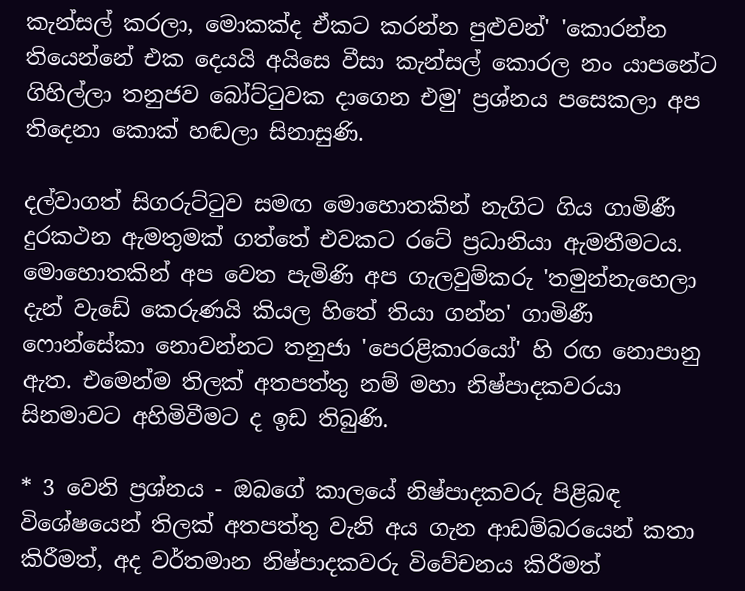කැන්සල් කරලා, මොකක්ද ඒකට කරන්න පුළුවන්' 'කොරන්න තියෙන්නේ එක දෙයයි අයිසෙ වීසා කැන්සල් කොරල නං යාපනේට ගිහිල්ලා තනුජව බෝට්ටුවක දාගෙන එමු' ප්‍රශ්නය පසෙකලා අප තිදෙනා කොක් හඬලා සිනාසුණි.

දල්වාගත් සිගරුට්ටුව සමඟ මොහොතකින් නැගිට ගිය ගාමිණී දුරකථන ඇමතුමක් ගත්තේ එවකට රටේ ප්‍රධානියා ඇමතීමටය. මොහොතකින් අප වෙත පැමිණි අප ගැලවුම්කරු 'තමුන්නැහෙලා දැන් වැඩේ කෙරුණයි කියල හිතේ තියා ගන්න' ගාමිණී ෆොන්සේකා නොවන්නට තනුජා 'පෙරළිකාරයෝ' හි රඟ නොපානු ඇත. එමෙන්ම තිලක් අතපත්තු නම් මහා නිෂ්පාදකවරයා සිනමාවට අහිමිවීමට ද ඉඩ තිබුණි.

* 3 වෙනි ප්‍රශ්නය - ඔබගේ කාලයේ නිෂ්පාදකවරු පිළිබඳ විශේෂයෙන් තිලක් අතපත්තු වැනි අය ගැන ආඩම්බරයෙන් කතා කිරීමත්, අද වර්තමාන නිෂ්පාදකවරු විවේචනය කිරීමත්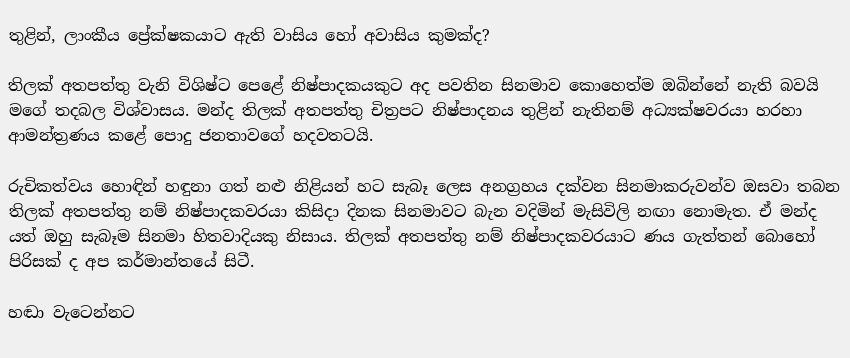තුළින්, ලාංකීය ප්‍රේක්ෂකයාට ඇති වාසිය හෝ අවාසිය කුමක්ද?

තිලක් අතපත්තු වැනි විශිෂ්ට පෙළේ නිෂ්පාදකයකුට අද පවතින සිනමාව කොහෙත්ම ඔබින්නේ නැති බවයි මගේ තදබල විශ්වාසය. මන්ද තිලක් අතපත්තු චිත්‍රපට නිෂ්පාදනය තුළින් නැතිනම් අධ්‍යක්ෂවරයා හරහා ආමන්ත්‍රණය කළේ පොදු ජනතාවගේ හදවතටයි.

රුචිකත්වය හොඳින් හඳුනා ගත් නළු නිළියන් හට සැබෑ ලෙස අනග්‍රහය දක්වන සිනමාකරුවන්ව ඔසවා තබන තිලක් අතපත්තු නම් නිෂ්පාදකවරයා කිසිදා දිනක සිනමාවට බැන වදිමින් මැසිවිලි නඟා නොමැත. ඒ මන්ද යත් ඔහු සැබෑම සිනමා හිතවාදියකු නිසාය. තිලක් අතපත්තු නම් නිෂ්පාදකවරයාට ණය ගැත්තන් බොහෝ පිරිසක් ද අප කර්මාන්තයේ සිටී.

හඬා වැටෙන්නට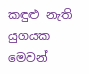කඳුළු නැති යුගයක මෙවන්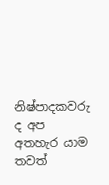නිෂ්පාදකවරු ද අප අතහැර යාම තවත්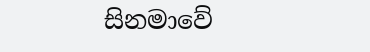සිනමාවේ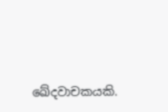ඛේදවාචකයකි.